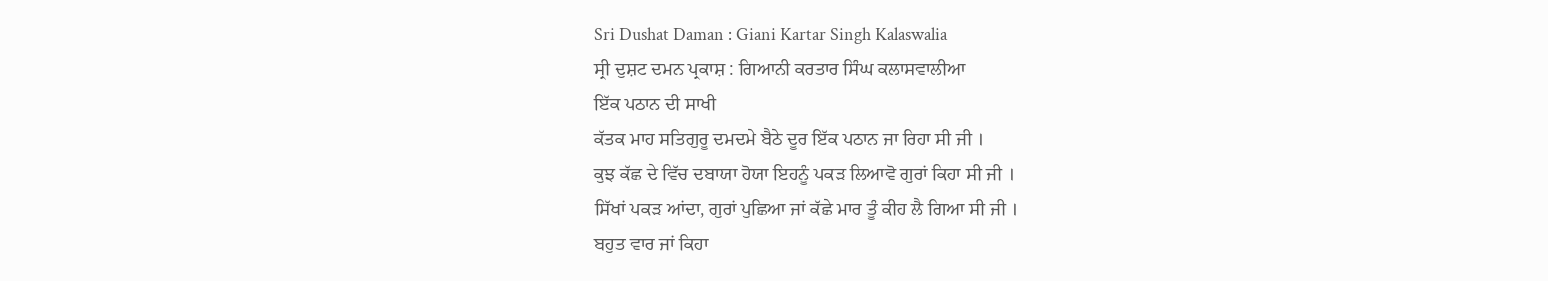Sri Dushat Daman : Giani Kartar Singh Kalaswalia
ਸ੍ਰੀ ਦੁਸ਼ਟ ਦਮਨ ਪ੍ਰਕਾਸ਼ : ਗਿਆਨੀ ਕਰਤਾਰ ਸਿੰਘ ਕਲਾਸਵਾਲੀਆ
ਇੱਕ ਪਠਾਨ ਦੀ ਸਾਖੀ
ਕੱਤਕ ਮਾਹ ਸਤਿਗੁਰੂ ਦਮਦਮੇ ਬੈਠੇ ਦੂਰ ਇੱਕ ਪਠਾਨ ਜਾ ਰਿਹਾ ਸੀ ਜੀ ।
ਕੁਝ ਕੱਛ ਦੇ ਵਿੱਚ ਦਬਾਯਾ ਹੋਯਾ ਇਹਨੂੰ ਪਕੜ ਲਿਆਵੋ ਗੁਰਾਂ ਕਿਹਾ ਸੀ ਜੀ ।
ਸਿੱਖਾਂ ਪਕੜ ਆਂਦਾ, ਗੁਰਾਂ ਪੁਛਿਆ ਜਾਂ ਕੱਛੇ ਮਾਰ ਤੂੰ ਕੀਹ ਲੈ ਗਿਆ ਸੀ ਜੀ ।
ਬਹੁਤ ਵਾਰ ਜਾਂ ਕਿਹਾ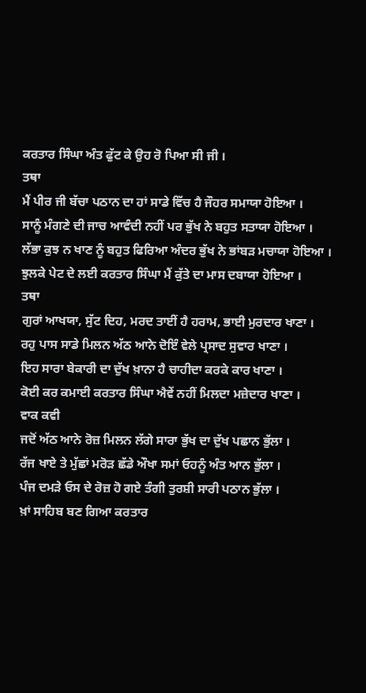ਕਰਤਾਰ ਸਿੰਘਾ ਅੰਤ ਫੁੱਟ ਕੇ ਉਹ ਰੋ ਪਿਆ ਸੀ ਜੀ ।
ਤਥਾ
ਮੈਂ ਪੀਰ ਜੀ ਬੱਚਾ ਪਠਾਨ ਦਾ ਹਾਂ ਸਾਡੇ ਵਿੱਚ ਹੈ ਜੌਹਰ ਸਮਾਯਾ ਹੋਇਆ ।
ਸਾਨੂੰ ਮੰਗਣੇ ਦੀ ਜਾਚ ਆਵੰਦੀ ਨਹੀਂ ਪਰ ਭੁੱਖ ਨੇ ਬਹੁਤ ਸਤਾਯਾ ਹੋਇਆ ।
ਲੱਭਾ ਕੁਝ ਨ ਖਾਣ ਨੂੰ ਬਹੁਤ ਫਿਰਿਆ ਅੰਦਰ ਭੁੱਖ ਨੇ ਭਾਂਬੜ ਮਚਾਯਾ ਹੋਇਆ ।
ਝੁਲਕੇ ਪੇਟ ਦੇ ਲਈ ਕਰਤਾਰ ਸਿੰਘਾ ਮੈਂ ਕੁੱਤੇ ਦਾ ਮਾਸ ਦਬਾਯਾ ਹੋਇਆ ।
ਤਥਾ
ਗੁਰਾਂ ਆਖਯਾ, ਸੁੱਟ ਦਿਹ, ਮਰਦ ਤਾਈਂ ਹੈ ਹਰਾਮ, ਭਾਈ ਮੁਰਦਾਰ ਖਾਣਾ ।
ਰਹੁ ਪਾਸ ਸਾਡੇ ਮਿਲਨ ਅੱਠ ਆਨੇ ਦੋਇੰ ਵੇਲੇ ਪ੍ਰਸਾਦ ਸੁਵਾਰ ਖਾਣਾ ।
ਇਹ ਸਾਰਾ ਬੇਕਾਰੀ ਦਾ ਦੁੱਖ ਖ਼ਾਨਾ ਹੈ ਚਾਹੀਦਾ ਕਰਕੇ ਕਾਰ ਖਾਣਾ ।
ਕੋਈ ਕਰ ਕਮਾਈ ਕਰਤਾਰ ਸਿੰਘਾ ਐਵੇਂ ਨਹੀਂ ਮਿਲਦਾ ਮਜ਼ੇਦਾਰ ਖਾਣਾ ।
ਵਾਕ ਕਵੀ
ਜਦੋਂ ਅੱਠ ਆਨੇ ਰੋਜ਼ ਮਿਲਨ ਲੱਗੇ ਸਾਰਾ ਭੁੱਖ ਦਾ ਦੁੱਖ ਪਛਾਨ ਭੁੱਲਾ ।
ਰੱਜ ਖਾਏ ਤੇ ਮੁੱਛਾਂ ਮਰੋੜ ਛੱਡੇ ਔਖਾ ਸਮਾਂ ਓਹਨੂੰ ਅੰਤ ਆਨ ਭੁੱਲਾ ।
ਪੰਜ ਦਮੜੇ ਓਸ ਦੇ ਰੋਜ਼ ਹੋ ਗਏ ਤੰਗੀ ਤੁਰਸ਼ੀ ਸਾਰੀ ਪਠਾਨ ਭੁੱਲਾ ।
ਖ਼ਾਂ ਸਾਹਿਬ ਬਣ ਗਿਆ ਕਰਤਾਰ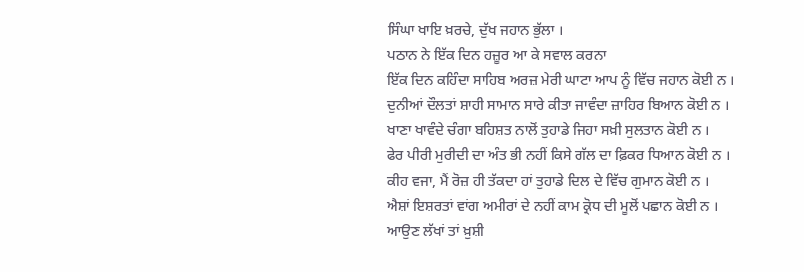ਸਿੰਘਾ ਖਾਇ ਖ਼ਰਚੇ, ਦੁੱਖ ਜਹਾਨ ਭੁੱਲਾ ।
ਪਠਾਨ ਨੇ ਇੱਕ ਦਿਨ ਹਜ਼ੂਰ ਆ ਕੇ ਸਵਾਲ ਕਰਨਾ
ਇੱਕ ਦਿਨ ਕਹਿੰਦਾ ਸਾਹਿਬ ਅਰਜ਼ ਮੇਰੀ ਘਾਟਾ ਆਪ ਨੂੰ ਵਿੱਚ ਜਹਾਨ ਕੋਈ ਨ ।
ਦੁਨੀਆਂ ਦੌਲਤਾਂ ਸ਼ਾਹੀ ਸਾਮਾਨ ਸਾਰੇ ਕੀਤਾ ਜਾਵੰਦਾ ਜ਼ਾਹਿਰ ਬਿਆਨ ਕੋਈ ਨ ।
ਖਾਣਾ ਖਾਵੰਦੇ ਚੰਗਾ ਬਹਿਸ਼ਤ ਨਾਲੋਂ ਤੁਹਾਡੇ ਜਿਹਾ ਸਖ਼ੀ ਸੁਲਤਾਨ ਕੋਈ ਨ ।
ਫੇਰ ਪੀਰੀ ਮੁਰੀਦੀ ਦਾ ਅੰਤ ਭੀ ਨਹੀਂ ਕਿਸੇ ਗੱਲ ਦਾ ਫ਼ਿਕਰ ਧਿਆਨ ਕੋਈ ਨ ।
ਕੀਹ ਵਜਾ, ਮੈਂ ਰੋਜ਼ ਹੀ ਤੱਕਦਾ ਹਾਂ ਤੁਹਾਡੇ ਦਿਲ ਦੇ ਵਿੱਚ ਗੁਮਾਨ ਕੋਈ ਨ ।
ਐਸ਼ਾਂ ਇਸ਼ਰਤਾਂ ਵਾਂਗ ਅਮੀਰਾਂ ਦੇ ਨਹੀਂ ਕਾਮ ਕ੍ਰੋਧ ਦੀ ਮੂਲੋਂ ਪਛਾਨ ਕੋਈ ਨ ।
ਆਉਣ ਲੱਖਾਂ ਤਾਂ ਖ਼ੁਸ਼ੀ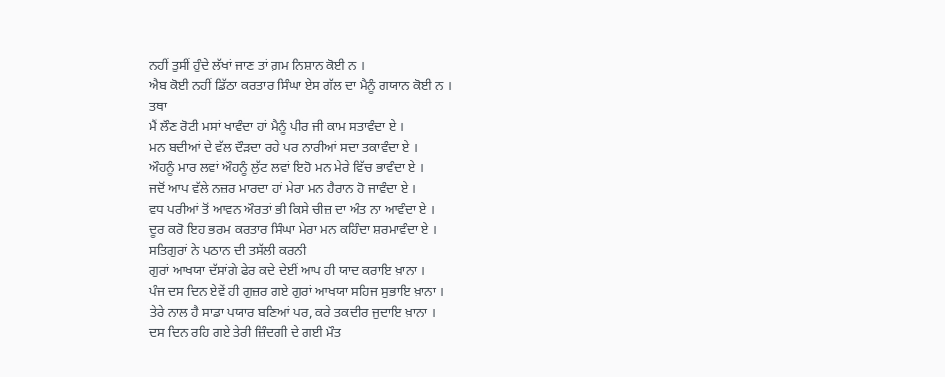ਨਹੀਂ ਤੁਸੀਂ ਹੁੰਦੇ ਲੱਖਾਂ ਜਾਣ ਤਾਂ ਗ਼ਮ ਨਿਸ਼ਾਨ ਕੋਈ ਨ ।
ਐਬ ਕੋਈ ਨਹੀਂ ਡਿੱਠਾ ਕਰਤਾਰ ਸਿੰਘਾ ਏਸ ਗੱਲ ਦਾ ਮੈਨੂੰ ਗਯਾਨ ਕੋਈ ਨ ।
ਤਥਾ
ਮੈਂ ਲੌਣ ਰੋਟੀ ਮਸਾਂ ਖਾਵੰਦਾ ਹਾਂ ਮੈਨੂੰ ਪੀਰ ਜੀ ਕਾਮ ਸਤਾਵੰਦਾ ਏ ।
ਮਨ ਬਦੀਆਂ ਦੇ ਵੱਲ ਦੌੜਦਾ ਰਹੇ ਪਰ ਨਾਰੀਆਂ ਸਦਾ ਤਕਾਵੰਦਾ ਏ ।
ਔਹਨੂੰ ਮਾਰ ਲਵਾਂ ਔਹਨੂੰ ਲੁੱਟ ਲਵਾਂ ਇਹੋ ਮਨ ਮੇਰੇ ਵਿੱਚ ਭਾਵੰਦਾ ਏ ।
ਜਦੋਂ ਆਪ ਵੱਲੇ ਨਜ਼ਰ ਮਾਰਦਾ ਹਾਂ ਮੇਰਾ ਮਨ ਹੈਰਾਨ ਹੋ ਜਾਵੰਦਾ ਏ ।
ਵਧ ਪਰੀਆਂ ਤੋਂ ਆਵਨ ਔਰਤਾਂ ਭੀ ਕਿਸੇ ਚੀਜ਼ ਦਾ ਅੰਤ ਨਾ ਆਵੰਦਾ ਏ ।
ਦੂਰ ਕਰੋ ਇਹ ਭਰਮ ਕਰਤਾਰ ਸਿੰਘਾ ਮੇਰਾ ਮਨ ਕਹਿੰਦਾ ਸ਼ਰਮਾਵੰਦਾ ਏ ।
ਸਤਿਗੁਰਾਂ ਨੇ ਪਠਾਨ ਦੀ ਤਸੱਲੀ ਕਰਨੀ
ਗੁਰਾਂ ਆਖਯਾ ਦੱਸਾਂਗੇ ਫੇਰ ਕਦੇ ਦੇਈਂ ਆਪ ਹੀ ਯਾਦ ਕਰਾਇ ਖ਼ਾਨਾ ।
ਪੰਜ ਦਸ ਦਿਨ ਏਵੇਂ ਹੀ ਗੁਜ਼ਰ ਗਏ ਗੁਰਾਂ ਆਖਯਾ ਸਹਿਜ ਸੁਭਾਇ ਖ਼ਾਨਾ ।
ਤੇਰੇ ਨਾਲ ਹੈ ਸਾਡਾ ਪਯਾਰ ਬਣਿਆਂ ਪਰ, ਕਰੇ ਤਕਦੀਰ ਜੁਦਾਇ ਖ਼ਾਨਾ ।
ਦਸ ਦਿਨ ਰਹਿ ਗਏ ਤੇਰੀ ਜ਼ਿੰਦਗੀ ਦੇ ਗਈ ਮੌਤ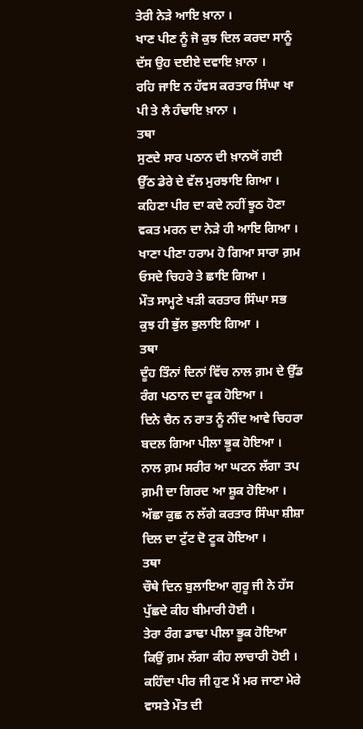ਤੇਰੀ ਨੇੜੇ ਆਇ ਖ਼ਾਨਾ ।
ਖਾਣ ਪੀਣ ਨੂੰ ਜੋ ਕੁਝ ਦਿਲ ਕਰਦਾ ਸਾਨੂੰ ਦੱਸ ਉਹ ਦਈਏ ਦਵਾਇ ਖ਼ਾਨਾ ।
ਰਹਿ ਜਾਇ ਨ ਹੱਵਸ ਕਰਤਾਰ ਸਿੰਘਾ ਖਾ ਪੀ ਤੇ ਲੈ ਹੰਢਾਇ ਖ਼ਾਨਾ ।
ਤਥਾ
ਸੁਣਦੇ ਸਾਰ ਪਠਾਨ ਦੀ ਖ਼ਾਨਯੋਂ ਗਈ ਉੱਠ ਡੇਰੇ ਦੇ ਵੱਲ ਮੁਰਝਾਇ ਗਿਆ ।
ਕਹਿਣਾ ਪੀਰ ਦਾ ਕਦੇ ਨਹੀਂ ਝੂਠ ਹੋਣਾ ਵਕਤ ਮਰਨ ਦਾ ਨੇੜੇ ਹੀ ਆਇ ਗਿਆ ।
ਖਾਣਾ ਪੀਣਾ ਹਰਾਮ ਹੋ ਗਿਆ ਸਾਰਾ ਗ਼ਮ ਓਸਦੇ ਚਿਹਰੇ ਤੇ ਛਾਇ ਗਿਆ ।
ਮੌਤ ਸਾਮ੍ਹਣੇ ਖੜੀ ਕਰਤਾਰ ਸਿੰਘਾ ਸਭ ਕੁਝ ਹੀ ਭੁੱਲ ਭੁਲਾਇ ਗਿਆ ।
ਤਥਾ
ਦੂੰਹ ਤਿੰਨਾਂ ਦਿਨਾਂ ਵਿੱਚ ਨਾਲ ਗ਼ਮ ਦੇ ਉੱਡ ਰੰਗ ਪਠਾਨ ਦਾ ਫੂਕ ਹੋਇਆ ।
ਦਿਨੇ ਚੈਨ ਨ ਰਾਤ ਨੂੰ ਨੀਂਦ ਆਵੇ ਚਿਹਰਾ ਬਦਲ ਗਿਆ ਪੀਲਾ ਭੂਕ ਹੋਇਆ ।
ਨਾਲ ਗ਼ਮ ਸਰੀਰ ਆ ਘਟਨ ਲੱਗਾ ਤਪ ਗ਼ਮੀ ਦਾ ਗਿਰਦ ਆ ਸ਼ੂਕ ਹੋਇਆ ।
ਅੱਛਾ ਕੁਛ ਨ ਲੱਗੇ ਕਰਤਾਰ ਸਿੰਘਾ ਸ਼ੀਸ਼ਾ ਦਿਲ ਦਾ ਟੁੱਟ ਦੋ ਟੂਕ ਹੋਇਆ ।
ਤਥਾ
ਚੌਥੇ ਦਿਨ ਬੁਲਾਇਆ ਗੁਰੂ ਜੀ ਨੇ ਹੱਸ ਪੁੱਛਦੇ ਕੀਹ ਬੀਮਾਰੀ ਹੋਈ ।
ਤੇਰਾ ਰੰਗ ਡਾਢਾ ਪੀਲਾ ਭੂਕ ਹੋਇਆ ਕਿਉਂ ਗ਼ਮ ਲੱਗਾ ਕੀਹ ਲਾਚਾਰੀ ਹੋਈ ।
ਕਹਿੰਦਾ ਪੀਰ ਜੀ ਹੁਣ ਮੈਂ ਮਰ ਜਾਣਾ ਮੇਰੇ ਵਾਸਤੇ ਮੌਤ ਦੀ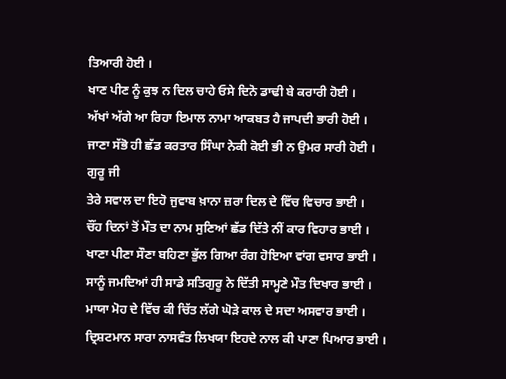ਤਿਆਰੀ ਹੋਈ ।
ਖਾਣ ਪੀਣ ਨੂੰ ਕੁਝ ਨ ਦਿਲ ਚਾਹੇ ਓਸੇ ਦਿਨੋ ਡਾਢੀ ਬੇ ਕਰਾਰੀ ਹੋਈ ।
ਅੱਖਾਂ ਅੱਗੇ ਆ ਰਿਹਾ ਇਮਾਲ ਨਾਮਾ ਆਕਬਤ ਹੈ ਜਾਪਦੀ ਭਾਰੀ ਹੋਈ ।
ਜਾਣਾ ਸੱਭੋ ਹੀ ਛੱਡ ਕਰਤਾਰ ਸਿੰਘਾ ਨੇਕੀ ਕੋਈ ਭੀ ਨ ਉਮਰ ਸਾਰੀ ਹੋਈ ।
ਗੁਰੂ ਜੀ
ਤੇਰੇ ਸਵਾਲ ਦਾ ਇਹੋ ਜੁਵਾਬ ਖ਼ਾਨਾ ਜ਼ਰਾ ਦਿਲ ਦੇ ਵਿੱਚ ਵਿਚਾਰ ਭਾਈ ।
ਚੌਂਹ ਦਿਨਾਂ ਤੋਂ ਮੌਤ ਦਾ ਨਾਮ ਸੁਣਿਆਂ ਛੱਡ ਦਿੱਤੇ ਨੀਂ ਕਾਰ ਵਿਹਾਰ ਭਾਈ ।
ਖਾਣਾ ਪੀਣਾ ਸੌਣਾ ਬਹਿਣਾ ਭੁੱਲ ਗਿਆ ਰੰਗ ਹੋਇਆ ਵਾਂਗ ਵਸਾਰ ਭਾਈ ।
ਸਾਨੂੰ ਜਮਦਿਆਂ ਹੀ ਸਾਡੇ ਸਤਿਗੁਰੂ ਨੇ ਦਿੱਤੀ ਸਾਮ੍ਹਣੇ ਮੌਤ ਦਿਖਾਰ ਭਾਈ ।
ਮਾਯਾ ਮੋਹ ਦੇ ਵਿੱਚ ਕੀ ਚਿੱਤ ਲੱਗੇ ਘੋੜੇ ਕਾਲ ਦੇ ਸਦਾ ਅਸਵਾਰ ਭਾਈ ।
ਦ੍ਰਿਸ਼ਟਮਾਨ ਸਾਰਾ ਨਾਸਵੰਤ ਲਿਖਯਾ ਇਹਦੇ ਨਾਲ ਕੀ ਪਾਣਾ ਪਿਆਰ ਭਾਈ ।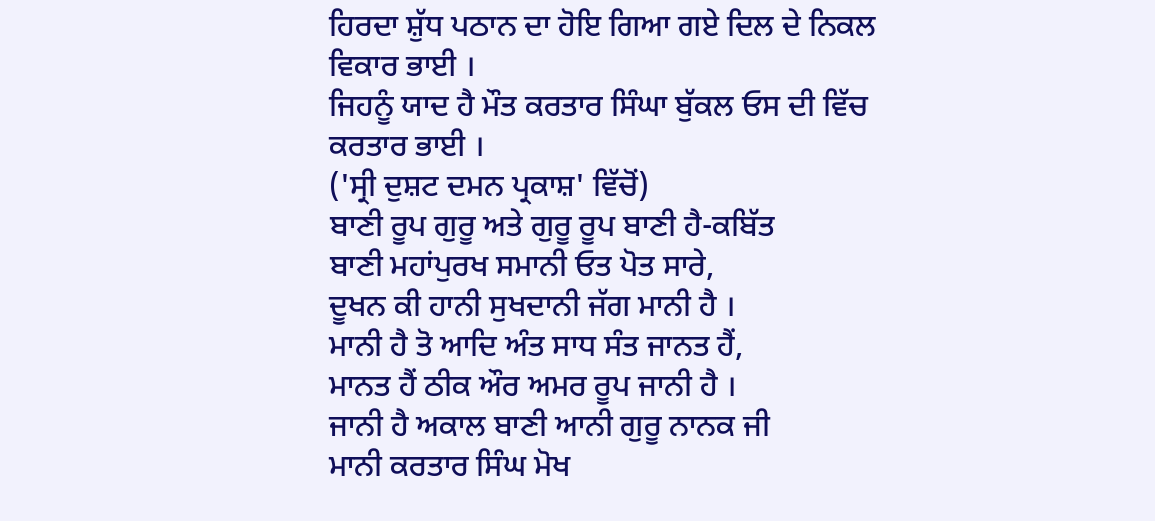ਹਿਰਦਾ ਸ਼ੁੱਧ ਪਠਾਨ ਦਾ ਹੋਇ ਗਿਆ ਗਏ ਦਿਲ ਦੇ ਨਿਕਲ ਵਿਕਾਰ ਭਾਈ ।
ਜਿਹਨੂੰ ਯਾਦ ਹੈ ਮੌਤ ਕਰਤਾਰ ਸਿੰਘਾ ਬੁੱਕਲ ਓਸ ਦੀ ਵਿੱਚ ਕਰਤਾਰ ਭਾਈ ।
('ਸ੍ਰੀ ਦੁਸ਼ਟ ਦਮਨ ਪ੍ਰਕਾਸ਼' ਵਿੱਚੋਂ)
ਬਾਣੀ ਰੂਪ ਗੁਰੂ ਅਤੇ ਗੁਰੂ ਰੂਪ ਬਾਣੀ ਹੈ-ਕਬਿੱਤ
ਬਾਣੀ ਮਹਾਂਪੁਰਖ ਸਮਾਨੀ ਓਤ ਪੋਤ ਸਾਰੇ,
ਦੂਖਨ ਕੀ ਹਾਨੀ ਸੁਖਦਾਨੀ ਜੱਗ ਮਾਨੀ ਹੈ ।
ਮਾਨੀ ਹੈ ਤੋ ਆਦਿ ਅੰਤ ਸਾਧ ਸੰਤ ਜਾਨਤ ਹੈਂ,
ਮਾਨਤ ਹੈਂ ਠੀਕ ਔਰ ਅਮਰ ਰੂਪ ਜਾਨੀ ਹੈ ।
ਜਾਨੀ ਹੈ ਅਕਾਲ ਬਾਣੀ ਆਨੀ ਗੁਰੂ ਨਾਨਕ ਜੀ
ਮਾਨੀ ਕਰਤਾਰ ਸਿੰਘ ਮੋਖ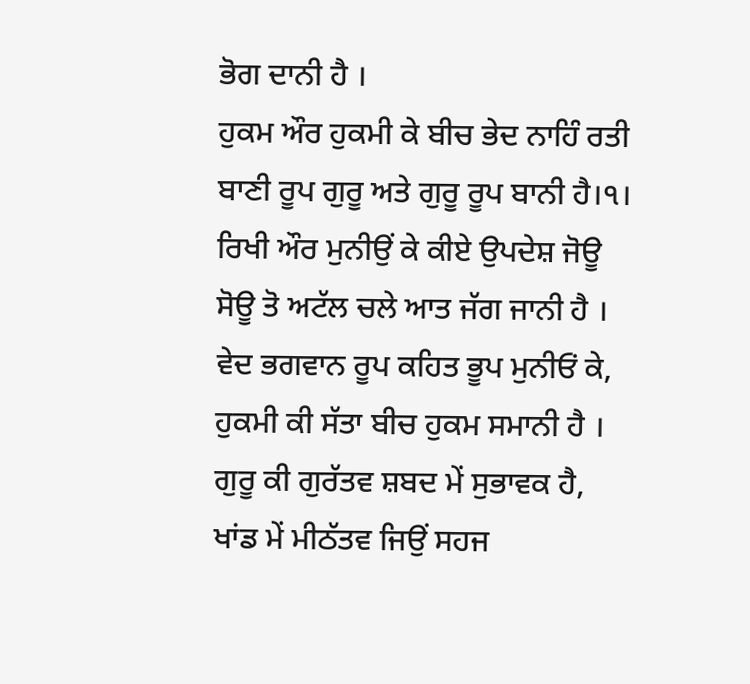ਭੋਗ ਦਾਨੀ ਹੈ ।
ਹੁਕਮ ਔਰ ਹੁਕਮੀ ਕੇ ਬੀਚ ਭੇਦ ਨਾਹਿੰ ਰਤੀ
ਬਾਣੀ ਰੂਪ ਗੁਰੂ ਅਤੇ ਗੁਰੂ ਰੂਪ ਬਾਨੀ ਹੈ।੧।
ਰਿਖੀ ਔਰ ਮੁਨੀਉਂ ਕੇ ਕੀਏ ਉਪਦੇਸ਼ ਜੋਊ
ਸੋਊ ਤੋ ਅਟੱਲ ਚਲੇ ਆਤ ਜੱਗ ਜਾਨੀ ਹੈ ।
ਵੇਦ ਭਗਵਾਨ ਰੂਪ ਕਹਿਤ ਭੂਪ ਮੁਨੀਓਂ ਕੇ,
ਹੁਕਮੀ ਕੀ ਸੱਤਾ ਬੀਚ ਹੁਕਮ ਸਮਾਨੀ ਹੈ ।
ਗੁਰੂ ਕੀ ਗੁਰੱਤਵ ਸ਼ਬਦ ਮੇਂ ਸੁਭਾਵਕ ਹੈ,
ਖਾਂਡ ਮੇਂ ਮੀਠੱਤਵ ਜਿਉਂ ਸਹਜ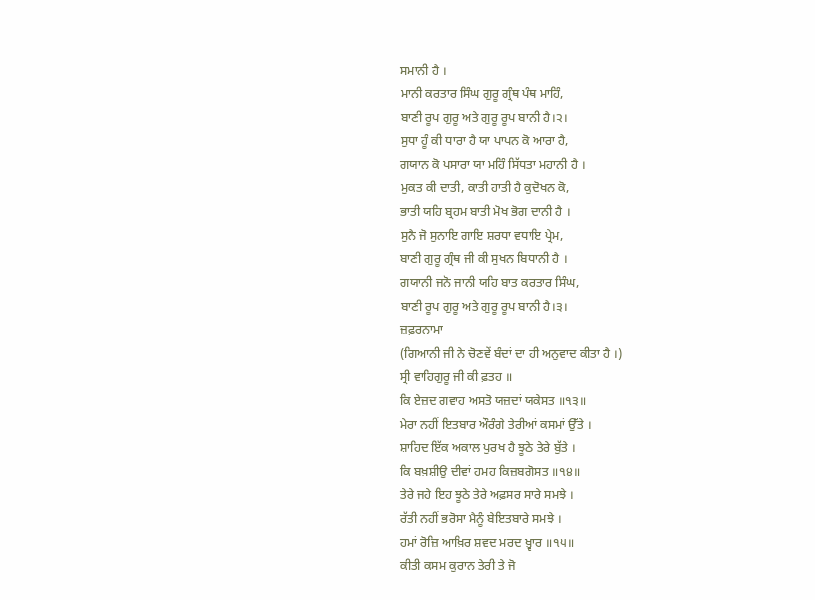ਸਮਾਨੀ ਹੈ ।
ਮਾਨੀ ਕਰਤਾਰ ਸਿੰਘ ਗੁਰੂ ਗ੍ਰੰਥ ਪੰਥ ਮਾਹਿੰ,
ਬਾਣੀ ਰੂਪ ਗੁਰੂ ਅਤੇ ਗੁਰੂ ਰੂਪ ਬਾਨੀ ਹੈ।੨।
ਸੁਧਾ ਹੂੰ ਕੀ ਧਾਰਾ ਹੈ ਯਾ ਪਾਪਨ ਕੋ ਆਰਾ ਹੈ,
ਗਯਾਨ ਕੋ ਪਸਾਰਾ ਯਾ ਮਹਿੰ ਸਿੱਧਤਾ ਮਹਾਨੀ ਹੈ ।
ਮੁਕਤ ਕੀ ਦਾਤੀ, ਕਾਤੀ ਹਾਤੀ ਹੈ ਕੁਦੋਖਨ ਕੋ,
ਭਾਤੀ ਯਹਿ ਬ੍ਰਹਮ ਬਾਤੀ ਮੋਖ ਭੋਗ ਦਾਨੀ ਹੈ ।
ਸੁਨੈ ਜੋ ਸੁਨਾਇ ਗਾਇ ਸ਼ਰਧਾ ਵਧਾਇ ਪ੍ਰੇਮ,
ਬਾਣੀ ਗੁਰੂ ਗ੍ਰੰਥ ਜੀ ਕੀ ਸੁਖਨ ਬਿਧਾਨੀ ਹੈ ।
ਗਯਾਨੀ ਜਨੋ ਜਾਨੀ ਯਹਿ ਬਾਤ ਕਰਤਾਰ ਸਿੰਘ,
ਬਾਣੀ ਰੂਪ ਗੁਰੂ ਅਤੇ ਗੁਰੂ ਰੂਪ ਬਾਨੀ ਹੈ।੩।
ਜ਼ਫ਼ਰਨਾਮਾ
(ਗਿਆਨੀ ਜੀ ਨੇ ਚੋਣਵੇਂ ਬੰਦਾਂ ਦਾ ਹੀ ਅਨੁਵਾਦ ਕੀਤਾ ਹੈ ।)
ਸ੍ਰੀ ਵਾਹਿਗੁਰੂ ਜੀ ਕੀ ਫ਼ਤਹ ॥
ਕਿ ਏਜ਼ਦ ਗਵਾਹ ਅਸਤੋ ਯਜ਼ਦਾਂ ਯਕੇਸਤ ॥੧੩॥
ਮੇਰਾ ਨਹੀਂ ਇਤਬਾਰ ਔਰੰਗੇ ਤੇਰੀਆਂ ਕਸਮਾਂ ਉੱਤੇ ।
ਸ਼ਾਹਿਦ ਇੱਕ ਅਕਾਲ ਪੁਰਖ ਹੈ ਝੂਠੇ ਤੇਰੇ ਬੁੱਤੇ ।
ਕਿ ਬਖ਼ਸ਼ੀਉ ਦੀਵਾਂ ਹਮਹ ਕਿਜ਼ਬਗੋਸਤ ॥੧੪॥
ਤੇਰੇ ਜਹੇ ਇਹ ਝੂਠੇ ਤੇਰੇ ਅਫ਼ਸਰ ਸਾਰੇ ਸਮਝੇ ।
ਰੱਤੀ ਨਹੀਂ ਭਰੋਸਾ ਮੈਨੂੰ ਬੇਇਤਬਾਰੇ ਸਮਝੇ ।
ਹਮਾਂ ਰੋਜ਼ਿ ਆਖ਼ਿਰ ਸ਼ਵਦ ਮਰਦ ਖ਼੍ਵਾਰ ॥੧੫॥
ਕੀਤੀ ਕਸਮ ਕੁਰਾਨ ਤੇਰੀ ਤੇ ਜੋ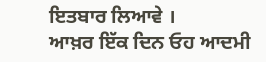ਇਤਬਾਰ ਲਿਆਵੇ ।
ਆਖ਼ਰ ਇੱਕ ਦਿਨ ਓਹ ਆਦਮੀ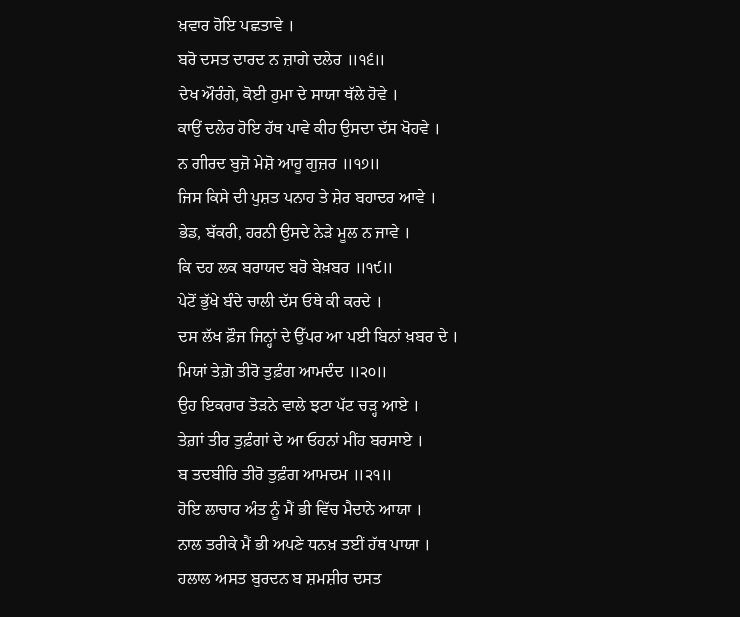ਖ਼ਵਾਰ ਹੋਇ ਪਛਤਾਵੇ ।
ਬਰੋ ਦਸਤ ਦਾਰਦ ਨ ਜ਼ਾਗੇ ਦਲੇਰ ॥੧੬॥
ਦੇਖ ਔਰੰਗੇ, ਕੋਈ ਹੁਮਾ ਦੇ ਸਾਯਾ ਥੱਲੇ ਹੋਵੇ ।
ਕਾਉਂ ਦਲੇਰ ਹੋਇ ਹੱਥ ਪਾਵੇ ਕੀਹ ਉਸਦਾ ਦੱਸ ਖੋਹਵੇ ।
ਨ ਗੀਰਦ ਬੁਜ਼ੋ ਮੇਸ਼ੋ ਆਹੂ ਗੁਜ਼ਰ ॥੧੭॥
ਜਿਸ ਕਿਸੇ ਦੀ ਪੁਸ਼ਤ ਪਨਾਹ ਤੇ ਸ਼ੇਰ ਬਹਾਦਰ ਆਵੇ ।
ਭੇਡ, ਬੱਕਰੀ, ਹਰਨੀ ਉਸਦੇ ਨੇੜੇ ਮੂਲ ਨ ਜਾਵੇ ।
ਕਿ ਦਹ ਲਕ ਬਰਾਯਦ ਬਰੋ ਬੇਖ਼ਬਰ ॥੧੯॥
ਪੇਟੋਂ ਭੁੱਖੇ ਬੰਦੇ ਚਾਲੀ ਦੱਸ ਓਥੇ ਕੀ ਕਰਦੇ ।
ਦਸ ਲੱਖ ਫ਼ੌਜ ਜਿਨ੍ਹਾਂ ਦੇ ਉੱਪਰ ਆ ਪਈ ਬਿਨਾਂ ਖ਼ਬਰ ਦੇ ।
ਮਿਯਾਂ ਤੇਗ਼ੋ ਤੀਰੋ ਤੁਫ਼ੰਗ ਆਮਦੰਦ ॥੨੦॥
ਉਹ ਇਕਰਾਰ ਤੋੜਨੇ ਵਾਲੇ ਝਟਾ ਪੱਟ ਚੜ੍ਹ ਆਏ ।
ਤੇਗ਼ਾਂ ਤੀਰ ਤੁਫ਼ੰਗਾਂ ਦੇ ਆ ਓਹਨਾਂ ਮੀਂਹ ਬਰਸਾਏ ।
ਬ ਤਦਬੀਰਿ ਤੀਰੋ ਤੁਫ਼ੰਗ ਆਮਦਮ ॥੨੧॥
ਹੋਇ ਲਾਚਾਰ ਅੰਤ ਨੂੰ ਮੈਂ ਭੀ ਵਿੱਚ ਮੈਦਾਨੇ ਆਯਾ ।
ਨਾਲ ਤਰੀਕੇ ਮੈਂ ਭੀ ਅਪਣੇ ਧਨਖ਼ ਤਈਂ ਹੱਥ ਪਾਯਾ ।
ਹਲਾਲ ਅਸਤ ਬੁਰਦਨ ਬ ਸ਼ਮਸ਼ੀਰ ਦਸਤ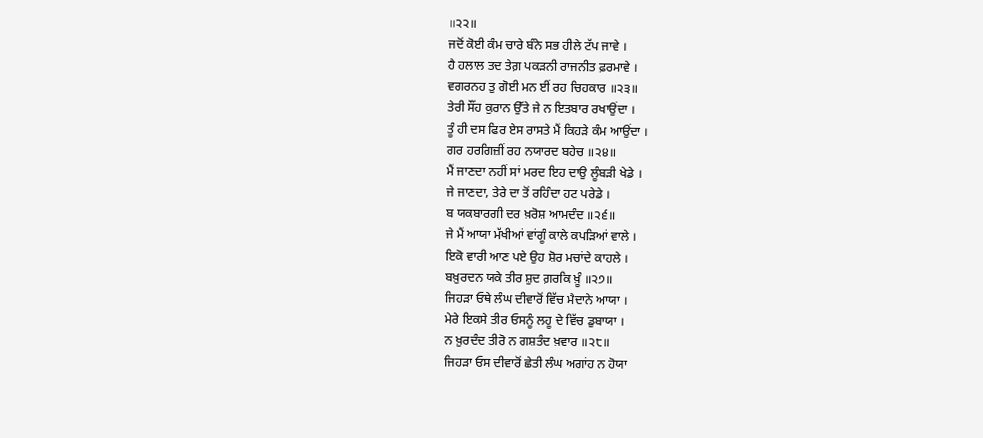॥੨੨॥
ਜਦੋਂ ਕੋਈ ਕੰਮ ਚਾਰੇ ਬੰਨੇ ਸਭ ਹੀਲੇ ਟੱਪ ਜਾਵੇ ।
ਹੈ ਹਲਾਲ ਤਦ ਤੇਗ਼ ਪਕੜਨੀ ਰਾਜਨੀਤ ਫ਼ਰਮਾਵੇ ।
ਵਗਰਨਹ ਤੁ ਗੋਈ ਮਨ ਈਂ ਰਹ ਚਿਹਕਾਰ ॥੨੩॥
ਤੇਰੀ ਸੌਂਹ ਕੁਰਾਨ ਉੱਤੇ ਜੇ ਨ ਇਤਬਾਰ ਰਖਾਉਂਦਾ ।
ਤੂੰ ਹੀ ਦਸ ਫਿਰ ਏਸ ਰਾਸਤੇ ਮੈਂ ਕਿਹੜੇ ਕੰਮ ਆਉਂਦਾ ।
ਗਰ ਹਰਗਿਜ਼ੀਂ ਰਹ ਨਯਾਰਦ ਬਹੇਚ ॥੨੪॥
ਮੈਂ ਜਾਣਦਾ ਨਹੀਂ ਸਾਂ ਮਰਦ ਇਹ ਦਾਉ ਲੂੰਬੜੀ ਖੇਡੇ ।
ਜੇ ਜਾਣਦਾ, ਤੇਰੇ ਦਾ ਤੋਂ ਰਹਿੰਦਾ ਹਟ ਪਰੇਡੇ ।
ਬ ਯਕਬਾਰਗੀ ਦਰ ਖ਼ਰੋਸ਼ ਆਮਦੰਦ ॥੨੬॥
ਜੇ ਮੈਂ ਆਯਾ ਮੱਖੀਆਂ ਵਾਂਗੂੰ ਕਾਲੇ ਕਪੜਿਆਂ ਵਾਲੇ ।
ਇਕੋ ਵਾਰੀ ਆਣ ਪਏ ਉਹ ਸ਼ੋਰ ਮਚਾਂਦੇ ਕਾਹਲੇ ।
ਬਖ਼ੁਰਦਨ ਯਕੇ ਤੀਰ ਸ਼ੁਦ ਗ਼ਰਕਿ ਖ਼ੂੰ ॥੨੭॥
ਜਿਹੜਾ ਓਥੇ ਲੰਘ ਦੀਵਾਰੋਂ ਵਿੱਚ ਮੈਦਾਨੇ ਆਯਾ ।
ਮੇਰੇ ਇਕਸੇ ਤੀਰ ਓਸਨੂੰ ਲਹੂ ਦੇ ਵਿੱਚ ਡੁਬਾਯਾ ।
ਨ ਖ਼ੁਰਦੰਦ ਤੀਰੋ ਨ ਗਸ਼ਤੰਦ ਖ਼ਵਾਰ ॥੨੮॥
ਜਿਹੜਾ ਓਸ ਦੀਵਾਰੋਂ ਛੇਤੀ ਲੰਘ ਅਗਾਂਹ ਨ ਹੋਯਾ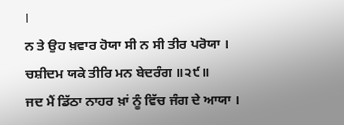।
ਨ ਤੇ ਉਹ ਖ਼ਵਾਰ ਹੋਯਾ ਸੀ ਨ ਸੀ ਤੀਰ ਪਰੋਯਾ ।
ਚਸ਼ੀਦਮ ਯਕੇ ਤੀਰਿ ਮਨ ਬੇਦਰੰਗ ॥੨੯॥
ਜਦ ਮੈਂ ਡਿੱਠਾ ਨਾਹਰ ਖ਼ਾਂ ਨੂੰ ਵਿੱਚ ਜੰਗ ਦੇ ਆਯਾ ।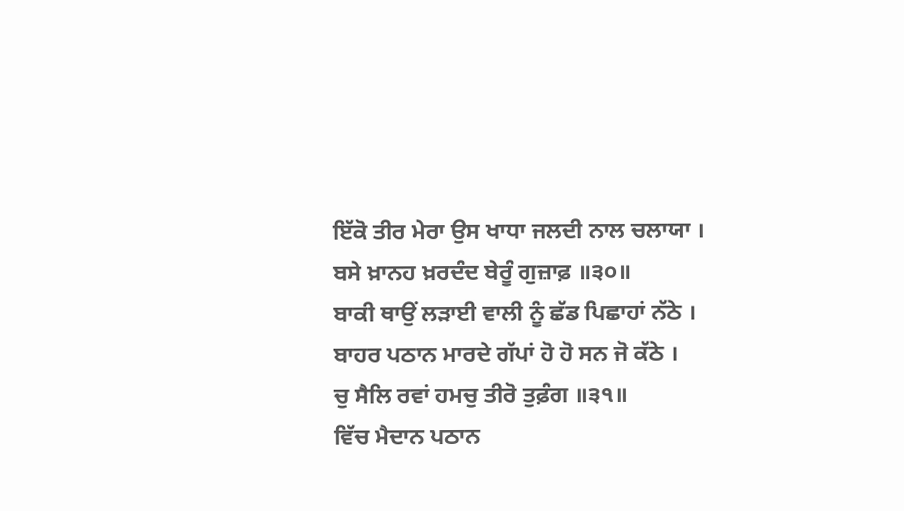ਇੱਕੋ ਤੀਰ ਮੇਰਾ ਉਸ ਖਾਧਾ ਜਲਦੀ ਨਾਲ ਚਲਾਯਾ ।
ਬਸੇ ਖ਼ਾਨਹ ਖ਼ਰਦੰਦ ਬੇਰੂੰ ਗੁਜ਼ਾਫ਼ ॥੩੦॥
ਬਾਕੀ ਥਾਉਂ ਲੜਾਈ ਵਾਲੀ ਨੂੰ ਛੱਡ ਪਿਛਾਹਾਂ ਨੱਠੇ ।
ਬਾਹਰ ਪਠਾਨ ਮਾਰਦੇ ਗੱਪਾਂ ਹੋ ਹੋ ਸਨ ਜੋ ਕੱਠੇ ।
ਚੁ ਸੈਲਿ ਰਵਾਂ ਹਮਚੁ ਤੀਰੋ ਤੁਫ਼ੰਗ ॥੩੧॥
ਵਿੱਚ ਮੈਦਾਨ ਪਠਾਨ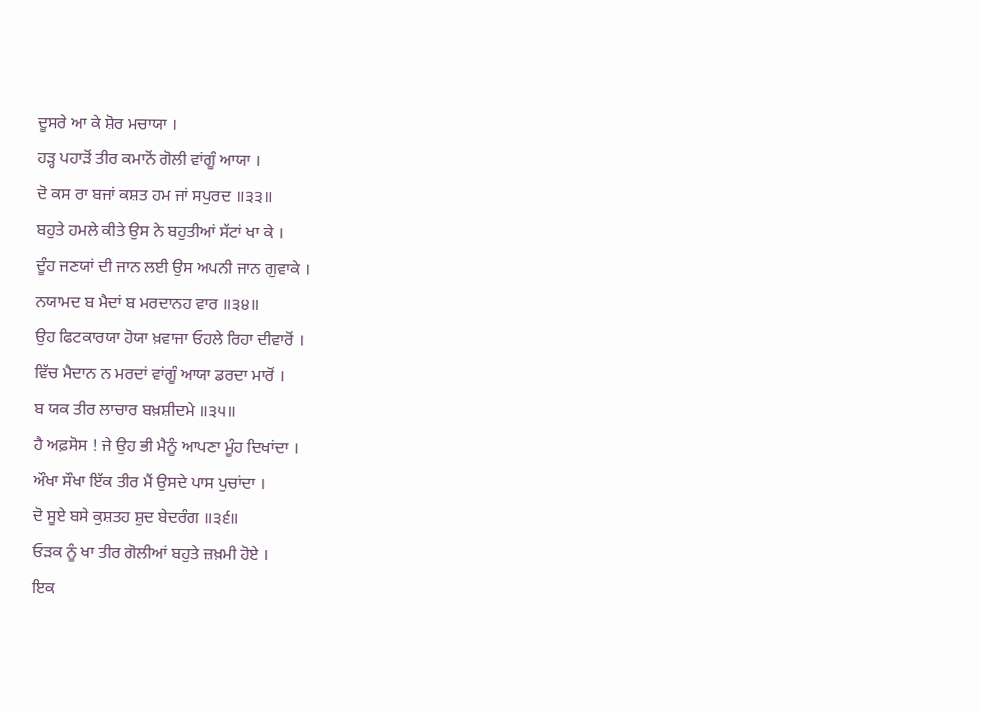ਦੂਸਰੇ ਆ ਕੇ ਸ਼ੋਰ ਮਚਾਯਾ ।
ਹੜ੍ਹ ਪਹਾੜੋਂ ਤੀਰ ਕਮਾਨੋਂ ਗੋਲੀ ਵਾਂਗੂੰ ਆਯਾ ।
ਦੋ ਕਸ ਰਾ ਬਜਾਂ ਕਸ਼ਤ ਹਮ ਜਾਂ ਸਪੁਰਦ ॥੩੩॥
ਬਹੁਤੇ ਹਮਲੇ ਕੀਤੇ ਉਸ ਨੇ ਬਹੁਤੀਆਂ ਸੱਟਾਂ ਖਾ ਕੇ ।
ਦੂੰਹ ਜਣਯਾਂ ਦੀ ਜਾਨ ਲਈ ਉਸ ਅਪਨੀ ਜਾਨ ਗੁਵਾਕੇ ।
ਨਯਾਮਦ ਬ ਮੈਦਾਂ ਬ ਮਰਦਾਨਹ ਵਾਰ ॥੩੪॥
ਉਹ ਫਿਟਕਾਰਯਾ ਹੋਯਾ ਖ਼ਵਾਜਾ ਓਹਲੇ ਰਿਹਾ ਦੀਵਾਰੋਂ ।
ਵਿੱਚ ਮੈਦਾਨ ਨ ਮਰਦਾਂ ਵਾਂਗੂੰ ਆਯਾ ਡਰਦਾ ਮਾਰੋਂ ।
ਬ ਯਕ ਤੀਰ ਲਾਚਾਰ ਬਖ਼ਸ਼ੀਦਮੇ ॥੩੫॥
ਹੈ ਅਫ਼ਸੋਸ ! ਜੇ ਉਹ ਭੀ ਮੈਨੂੰ ਆਪਣਾ ਮੂੰਹ ਦਿਖਾਂਦਾ ।
ਔਖਾ ਸੌਖਾ ਇੱਕ ਤੀਰ ਮੈਂ ਉਸਦੇ ਪਾਸ ਪੁਚਾਂਦਾ ।
ਦੋ ਸੂਏ ਬਸੇ ਕੁਸ਼ਤਹ ਸ਼ੁਦ ਬੇਦਰੰਗ ॥੩੬॥
ਓੜਕ ਨੂੰ ਖਾ ਤੀਰ ਗੋਲੀਆਂ ਬਹੁਤੇ ਜ਼ਖ਼ਮੀ ਹੋਏ ।
ਇਕ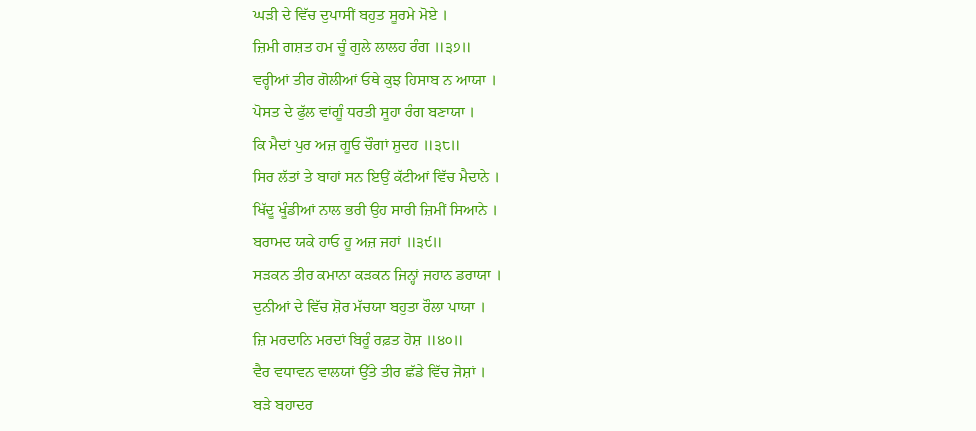ਘੜੀ ਦੇ ਵਿੱਚ ਦੁਪਾਸੀਂ ਬਹੁਤ ਸੂਰਮੇ ਮੋਏ ।
ਜ਼ਿਮੀ ਗਸ਼ਤ ਹਮ ਚੂੰ ਗੁਲੇ ਲਾਲਹ ਰੰਗ ॥੩੭॥
ਵਰ੍ਹੀਆਂ ਤੀਰ ਗੋਲੀਆਂ ਓਥੇ ਕੁਝ ਹਿਸਾਬ ਨ ਆਯਾ ।
ਪੋਸਤ ਦੇ ਫੁੱਲ ਵਾਂਗੂੰ ਧਰਤੀ ਸੂਹਾ ਰੰਗ ਬਣਾਯਾ ।
ਕਿ ਮੈਦਾਂ ਪੁਰ ਅਜ਼ ਗੂਓ ਚੌਗਾਂ ਸ਼ੁਦਹ ॥੩੮॥
ਸਿਰ ਲੱਤਾਂ ਤੇ ਬਾਹਾਂ ਸਨ ਇਉਂ ਕੱਟੀਆਂ ਵਿੱਚ ਮੈਦਾਨੇ ।
ਖਿੱਦੂ ਖੂੰਡੀਆਂ ਨਾਲ ਭਰੀ ਉਹ ਸਾਰੀ ਜ਼ਿਮੀਂ ਸਿਆਨੇ ।
ਬਰਾਮਦ ਯਕੇ ਹਾਓ ਹੂ ਅਜ਼ ਜਹਾਂ ॥੩੯॥
ਸੜਕਨ ਤੀਰ ਕਮਾਨਾ ਕੜਕਨ ਜਿਨ੍ਹਾਂ ਜਹਾਨ ਡਰਾਯਾ ।
ਦੁਨੀਆਂ ਦੇ ਵਿੱਚ ਸ਼ੋਰ ਮੱਚਯਾ ਬਹੁਤਾ ਰੌਲਾ ਪਾਯਾ ।
ਜ਼ਿ ਮਰਦਾਨਿ ਮਰਦਾਂ ਬਿਰੂੰ ਰਫ਼ਤ ਹੋਸ਼ ॥੪੦॥
ਵੈਰ ਵਧਾਵਨ ਵਾਲਯਾਂ ਉੱਤੇ ਤੀਰ ਛੱਡੇ ਵਿੱਚ ਜੋਸ਼ਾਂ ।
ਬੜੇ ਬਹਾਦਰ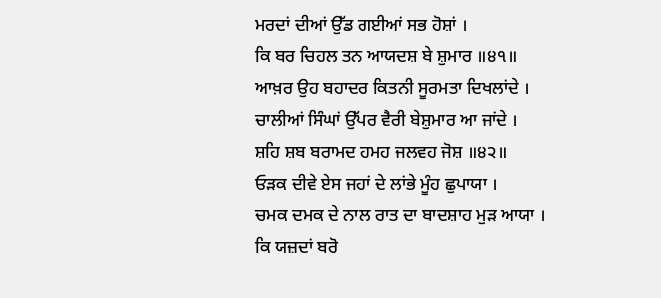ਮਰਦਾਂ ਦੀਆਂ ਉੱਡ ਗਈਆਂ ਸਭ ਹੋਸ਼ਾਂ ।
ਕਿ ਬਰ ਚਿਹਲ ਤਨ ਆਯਦਸ਼ ਬੇ ਸ਼ੁਮਾਰ ॥੪੧॥
ਆਖ਼ਰ ਉਹ ਬਹਾਦਰ ਕਿਤਨੀ ਸੂਰਮਤਾ ਦਿਖਲਾਂਦੇ ।
ਚਾਲੀਆਂ ਸਿੰਘਾਂ ਉੱਪਰ ਵੈਰੀ ਬੇਸ਼ੁਮਾਰ ਆ ਜਾਂਦੇ ।
ਸ਼ਹਿ ਸ਼ਬ ਬਰਾਮਦ ਹਮਹ ਜਲਵਹ ਜੋਸ਼ ॥੪੨॥
ਓੜਕ ਦੀਵੇ ਏਸ ਜਹਾਂ ਦੇ ਲਾਂਭੇ ਮੂੰਹ ਛੁਪਾਯਾ ।
ਚਮਕ ਦਮਕ ਦੇ ਨਾਲ ਰਾਤ ਦਾ ਬਾਦਸ਼ਾਹ ਮੁੜ ਆਯਾ ।
ਕਿ ਯਜ਼ਦਾਂ ਬਰੋ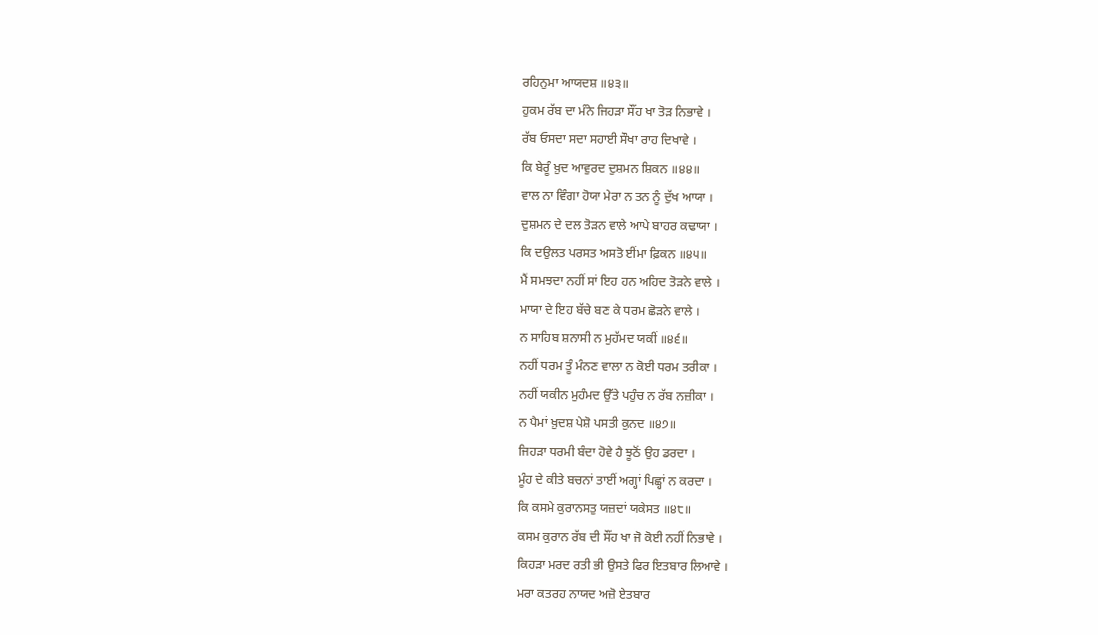ਰਹਿਨੁਮਾ ਆਯਦਸ਼ ॥੪੩॥
ਹੁਕਮ ਰੱਬ ਦਾ ਮੰਨੇ ਜਿਹੜਾ ਸੌਂਹ ਖਾ ਤੋੜ ਨਿਭਾਵੇ ।
ਰੱਬ ਓਸਦਾ ਸਦਾ ਸਹਾਈ ਸੌਖਾ ਰਾਹ ਦਿਖਾਵੇ ।
ਕਿ ਬੇਰੂੰ ਖ਼ੁਦ ਆਵੁਰਦ ਦੁਸ਼ਮਨ ਸ਼ਿਕਨ ॥੪੪॥
ਵਾਲ ਨਾ ਵਿੰਗਾ ਹੋਯਾ ਮੇਰਾ ਨ ਤਨ ਨੂੰ ਦੁੱਖ ਆਯਾ ।
ਦੁਸ਼ਮਨ ਦੇ ਦਲ ਤੋੜਨ ਵਾਲੇ ਆਪੇ ਬਾਹਰ ਕਢਾਯਾ ।
ਕਿ ਦਉਲਤ ਪਰਸਤ ਅਸਤੋ ਈਂਮਾ ਫ਼ਿਕਨ ॥੪੫॥
ਮੈਂ ਸਮਝਦਾ ਨਹੀਂ ਸਾਂ ਇਹ ਹਨ ਅਹਿਦ ਤੋੜਨੇ ਵਾਲੇ ।
ਮਾਯਾ ਦੇ ਇਹ ਬੱਚੇ ਬਣ ਕੇ ਧਰਮ ਛੋੜਨੇ ਵਾਲੇ ।
ਨ ਸਾਹਿਬ ਸ਼ਨਾਸੀ ਨ ਮੁਹੱਮਦ ਯਕੀਂ ॥੪੬॥
ਨਹੀਂ ਧਰਮ ਤੂੰ ਮੰਨਣ ਵਾਲਾ ਨ ਕੋਈ ਧਰਮ ਤਰੀਕਾ ।
ਨਹੀਂ ਯਕੀਨ ਮੁਹੰਮਦ ਉੱਤੇ ਪਹੁੰਚ ਨ ਰੱਬ ਨਜ਼ੀਕਾ ।
ਨ ਪੈਮਾਂ ਖ਼ੁਦਸ਼ ਪੇਸ਼ੋ ਪਸਤੀ ਕੁਨਦ ॥੪੭॥
ਜਿਹੜਾ ਧਰਮੀ ਬੰਦਾ ਹੋਵੇ ਹੈ ਝੂਠੋਂ ਉਹ ਡਰਦਾ ।
ਮੂੰਹ ਦੇ ਕੀਤੇ ਬਚਨਾਂ ਤਾਈਂ ਅਗ੍ਹਾਂ ਪਿਛ੍ਹਾਂ ਨ ਕਰਦਾ ।
ਕਿ ਕਸਮੇ ਕੁਰਾਨਸਤੁ ਯਜ਼ਦਾਂ ਯਕੇਸਤ ॥੪੮॥
ਕਸਮ ਕੁਰਾਨ ਰੱਬ ਦੀ ਸੌਂਹ ਖਾ ਜੋ ਕੋਈ ਨਹੀਂ ਨਿਭਾਵੇ ।
ਕਿਹੜਾ ਮਰਦ ਰਤੀ ਭੀ ਉਸਤੇ ਫਿਰ ਇਤਬਾਰ ਲਿਆਵੇ ।
ਮਰਾ ਕਤਰਹ ਨਾਯਦ ਅਜ਼ੋ ਏਤਬਾਰ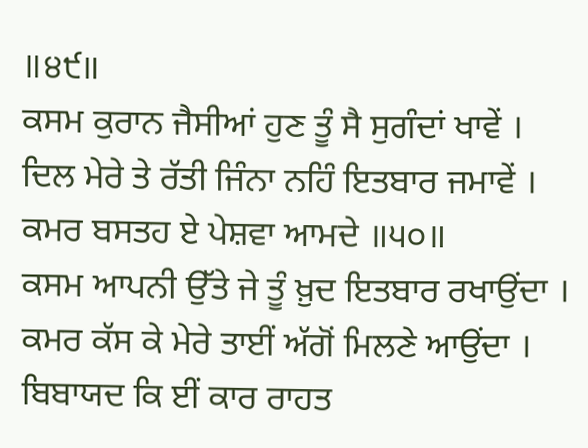॥੪੯॥
ਕਸਮ ਕੁਰਾਨ ਜੈਸੀਆਂ ਹੁਣ ਤੂੰ ਸੈ ਸੁਗੰਦਾਂ ਖਾਵੇਂ ।
ਦਿਲ ਮੇਰੇ ਤੇ ਰੱਤੀ ਜਿੰਨਾ ਨਹਿੰ ਇਤਬਾਰ ਜਮਾਵੇਂ ।
ਕਮਰ ਬਸਤਹ ਏ ਪੇਸ਼ਵਾ ਆਮਦੇ ॥੫੦॥
ਕਸਮ ਆਪਨੀ ਉੱਤੇ ਜੇ ਤੂੰ ਖ਼ੁਦ ਇਤਬਾਰ ਰਖਾਉਂਦਾ ।
ਕਮਰ ਕੱਸ ਕੇ ਮੇਰੇ ਤਾਈਂ ਅੱਗੋਂ ਮਿਲਣੇ ਆਉਂਦਾ ।
ਬਿਬਾਯਦ ਕਿ ਈਂ ਕਾਰ ਰਾਹਤ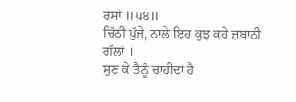ਰਸਾਂ ॥੫੪॥
ਚਿੱਠੀ ਪੁੱਜੇ, ਨਾਲੇ ਇਹ ਕੁਝ ਕਹੇ ਜ਼ਬਾਨੀ ਗੱਲਾਂ ।
ਸੁਣ ਕੇ ਤੈਨੂੰ ਚਾਹੀਦਾ ਹੈ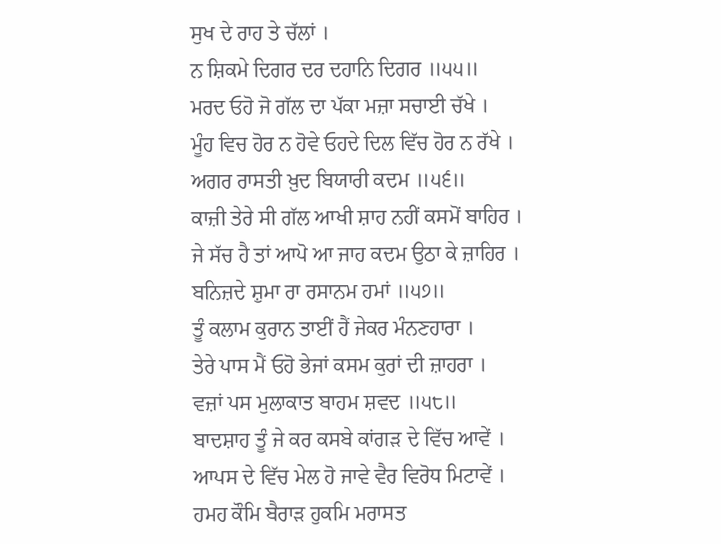ਸੁਖ ਦੇ ਰਾਹ ਤੇ ਚੱਲਾਂ ।
ਨ ਸ਼ਿਕਮੇ ਦਿਗਰ ਦਰ ਦਹਾਨਿ ਦਿਗਰ ॥੫੫॥
ਮਰਦ ਓਹੋ ਜੋ ਗੱਲ ਦਾ ਪੱਕਾ ਮਜ਼ਾ ਸਚਾਈ ਚੱਖੇ ।
ਮੂੰਹ ਵਿਚ ਹੋਰ ਨ ਹੋਵੇ ਓਹਦੇ ਦਿਲ ਵਿੱਚ ਹੋਰ ਨ ਰੱਖੇ ।
ਅਗਰ ਰਾਸਤੀ ਖ਼ੁਦ ਬਿਯਾਰੀ ਕਦਮ ॥੫੬॥
ਕਾਜ਼ੀ ਤੇਰੇ ਸੀ ਗੱਲ ਆਖੀ ਸ਼ਾਹ ਨਹੀਂ ਕਸਮੋਂ ਬਾਹਿਰ ।
ਜੇ ਸੱਚ ਹੈ ਤਾਂ ਆਪੋ ਆ ਜਾਹ ਕਦਮ ਉਠਾ ਕੇ ਜ਼ਾਹਿਰ ।
ਬਨਿਜ਼ਦੇ ਸ਼ੁਮਾ ਰਾ ਰਸਾਨਮ ਹਮਾਂ ॥੫੭॥
ਤੂੰ ਕਲਾਮ ਕੁਰਾਨ ਤਾਈਂ ਹੈਂ ਜੇਕਰ ਮੰਨਣਹਾਰਾ ।
ਤੇਰੇ ਪਾਸ ਮੈਂ ਓਹੋ ਭੇਜਾਂ ਕਸਮ ਕੁਰਾਂ ਦੀ ਜ਼ਾਹਰਾ ।
ਵਜ਼ਾਂ ਪਸ ਮੁਲਾਕਾਤ ਬਾਹਮ ਸ਼ਵਦ ॥੫੮॥
ਬਾਦਸ਼ਾਹ ਤੂੰ ਜੇ ਕਰ ਕਸਬੇ ਕਾਂਗੜ ਦੇ ਵਿੱਚ ਆਵੇਂ ।
ਆਪਸ ਦੇ ਵਿੱਚ ਮੇਲ ਹੋ ਜਾਵੇ ਵੈਰ ਵਿਰੋਧ ਮਿਟਾਵੇਂ ।
ਹਮਹ ਕੌਮਿ ਬੈਰਾੜ ਹੁਕਮਿ ਮਰਾਸਤ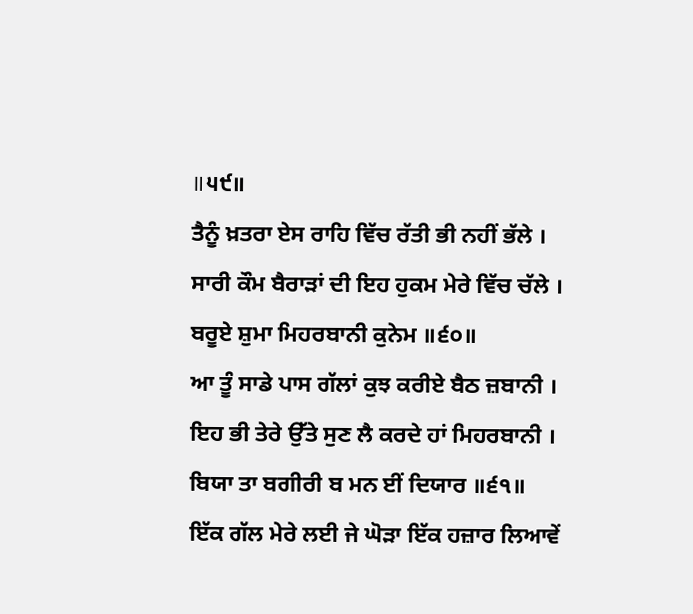॥੫੯॥
ਤੈਨੂੰ ਖ਼ਤਰਾ ਏਸ ਰਾਹਿ ਵਿੱਚ ਰੱਤੀ ਭੀ ਨਹੀਂ ਭੱਲੇ ।
ਸਾਰੀ ਕੌਮ ਬੈਰਾੜਾਂ ਦੀ ਇਹ ਹੁਕਮ ਮੇਰੇ ਵਿੱਚ ਚੱਲੇ ।
ਬਰੂਏ ਸ਼ੁਮਾ ਮਿਹਰਬਾਨੀ ਕੁਨੇਮ ॥੬੦॥
ਆ ਤੂੰ ਸਾਡੇ ਪਾਸ ਗੱਲਾਂ ਕੁਝ ਕਰੀਏ ਬੈਠ ਜ਼ਬਾਨੀ ।
ਇਹ ਭੀ ਤੇਰੇ ਉੱਤੇ ਸੁਣ ਲੈ ਕਰਦੇ ਹਾਂ ਮਿਹਰਬਾਨੀ ।
ਬਿਯਾ ਤਾ ਬਗੀਰੀ ਬ ਮਨ ਈਂ ਦਿਯਾਰ ॥੬੧॥
ਇੱਕ ਗੱਲ ਮੇਰੇ ਲਈ ਜੇ ਘੋੜਾ ਇੱਕ ਹਜ਼ਾਰ ਲਿਆਵੇਂ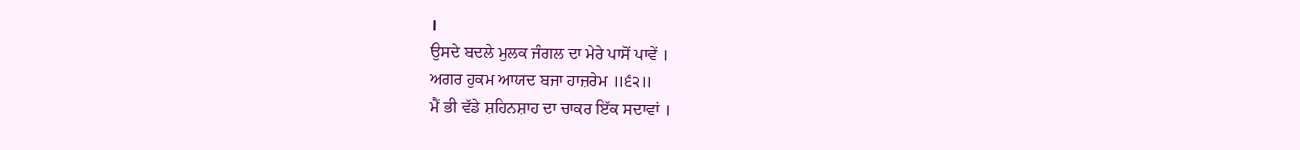।
ਉਸਦੇ ਬਦਲੇ ਮੁਲਕ ਜੰਗਲ ਦਾ ਮੇਰੇ ਪਾਸੋਂ ਪਾਵੇਂ ।
ਅਗਰ ਹੁਕਮ ਆਯਦ ਬਜਾ ਹਾਜ਼ਰੇਮ ॥੬੨॥
ਮੈਂ ਭੀ ਵੱਡੇ ਸ਼ਹਿਨਸ਼ਾਹ ਦਾ ਚਾਕਰ ਇੱਕ ਸਦਾਵਾਂ ।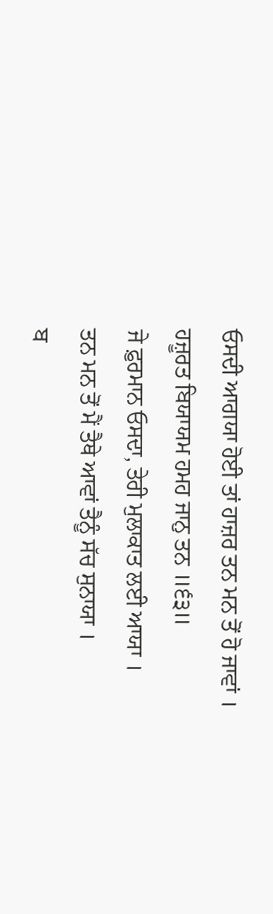ਓਸਦੀ ਆਗਯਾ ਹੋਈ ਤਾਂ ਹਾਜ਼ਰ ਤਨ ਮਨ ਤੋਂ ਹੋ ਜਾਵਾਂ ।
ਹਜ਼ੂਰਤ ਬਿਯਾਯਮ ਹਮਹ ਜਾਨੁ ਤਨ ॥੬੩॥
ਜੇ ਫ਼ੁਰਮਾਨ ਓਸਦਾ, ਤੇਰੀ ਮੁਲਾਕਾਤ ਲਈ ਆਯਾ ।
ਤਨ ਮਨ ਤੋਂ ਮੈਂ ਤੈਥੇ ਆਵਾਂ ਤੈਨੂੰ ਸੱਚ ਸੁਨਾਯਾ ।
ਬ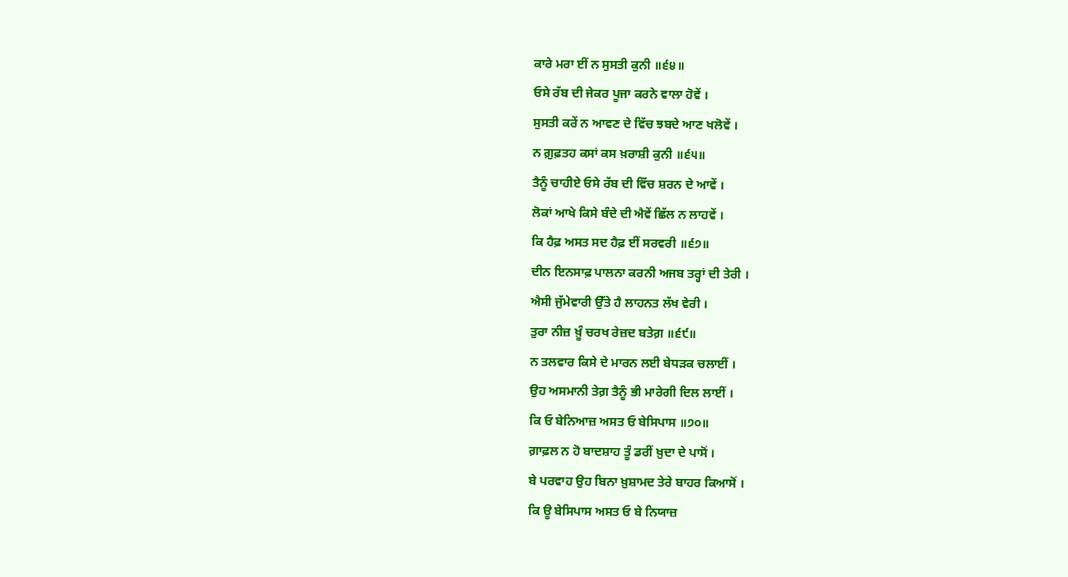ਕਾਰੇ ਮਰਾ ਈਂ ਨ ਸੁਸਤੀ ਕੁਨੀ ॥੬੪॥
ਓਸੇ ਰੱਬ ਦੀ ਜੇਕਰ ਪੂਜਾ ਕਰਨੇ ਵਾਲਾ ਹੋਵੇਂ ।
ਸੁਸਤੀ ਕਰੇਂ ਨ ਆਵਣ ਦੇ ਵਿੱਚ ਝਬਦੇ ਆਣ ਖਲੋਵੇਂ ।
ਨ ਗ਼ੁਫ਼ਤਹ ਕਸਾਂ ਕਸ ਖ਼ਰਾਸ਼ੀ ਕੁਨੀ ॥੬੫॥
ਤੈਨੂੰ ਚਾਹੀਏ ਓਸੇ ਰੱਬ ਦੀ ਵਿੱਚ ਸ਼ਰਨ ਦੇ ਆਵੇਂ ।
ਲੋਕਾਂ ਆਖੇ ਕਿਸੇ ਬੰਦੇ ਦੀ ਐਵੇਂ ਛਿੱਲ ਨ ਲਾਹਵੇਂ ।
ਕਿ ਹੈਫ਼ ਅਸਤ ਸਦ ਹੈਫ਼ ਈਂ ਸਰਵਰੀ ॥੬੭॥
ਦੀਨ ਇਨਸਾਫ਼ ਪਾਲਨਾ ਕਰਨੀ ਅਜਬ ਤਰ੍ਹਾਂ ਦੀ ਤੇਰੀ ।
ਐਸੀ ਜੁੱਮੇਵਾਰੀ ਉੱਤੇ ਹੈ ਲਾਹਨਤ ਲੱਖ ਵੇਰੀ ।
ਤੁਰਾ ਨੀਜ਼ ਖ਼ੂੰ ਚਰਖ ਰੇਜ਼ਦ ਬਤੇਗ਼ ॥੬੯॥
ਨ ਤਲਵਾਰ ਕਿਸੇ ਦੇ ਮਾਰਨ ਲਈ ਬੇਧੜਕ ਚਲਾਈਂ ।
ਉਹ ਅਸਮਾਨੀ ਤੇਗ਼ ਤੈਨੂੰ ਭੀ ਮਾਰੇਗੀ ਦਿਲ ਲਾਈਂ ।
ਕਿ ਓ ਬੇਨਿਆਜ਼ ਅਸਤ ਓ ਬੇਸਿਪਾਸ ॥੭੦॥
ਗ਼ਾਫ਼ਲ ਨ ਹੋ ਬਾਦਸ਼ਾਹ ਤੂੰ ਡਰੀਂ ਖ਼ੁਦਾ ਦੇ ਪਾਸੋਂ ।
ਬੇ ਪਰਵਾਹ ਉਹ ਬਿਨਾ ਖ਼ੁਸ਼ਾਮਦ ਤੇਰੇ ਬਾਹਰ ਕਿਆਸੋਂ ।
ਕਿ ਊ ਬੇਸਿਪਾਸ ਅਸਤ ਓ ਬੇ ਨਿਯਾਜ਼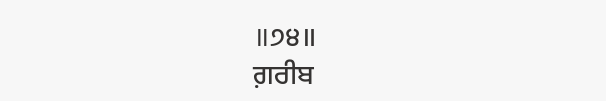॥੭੪॥
ਗ਼ਰੀਬ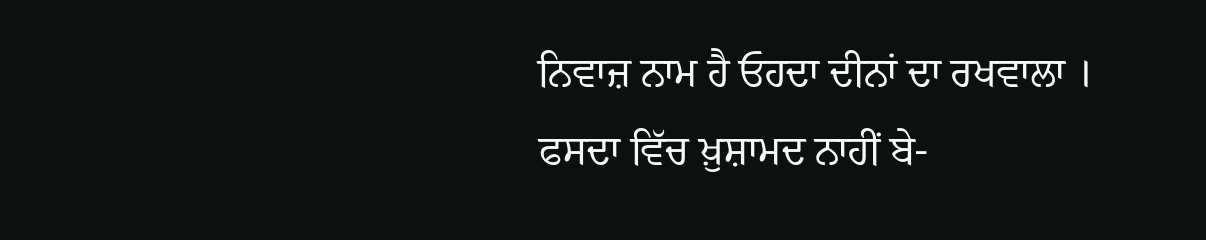ਨਿਵਾਜ਼ ਨਾਮ ਹੈ ਓਹਦਾ ਦੀਨਾਂ ਦਾ ਰਖਵਾਲਾ ।
ਫਸਦਾ ਵਿੱਚ ਖ਼ੁਸ਼ਾਮਦ ਨਾਹੀਂ ਬੇ-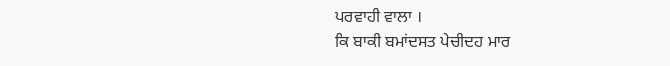ਪਰਵਾਹੀ ਵਾਲਾ ।
ਕਿ ਬਾਕੀ ਬਮਾਂਦਸਤ ਪੇਚੀਦਹ ਮਾਰ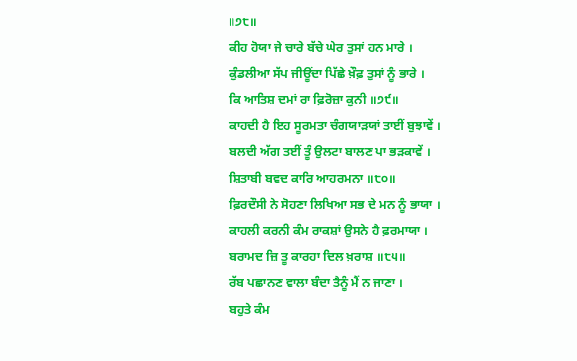॥੭੮॥
ਕੀਹ ਹੋਯਾ ਜੇ ਚਾਰੇ ਬੱਚੇ ਘੇਰ ਤੁਸਾਂ ਹਨ ਮਾਰੇ ।
ਕੁੰਡਲੀਆ ਸੱਪ ਜੀਊਂਦਾ ਪਿੱਛੇ ਖ਼ੌਫ਼ ਤੁਸਾਂ ਨੂੰ ਭਾਰੇ ।
ਕਿ ਆਤਿਸ਼ ਦਮਾਂ ਰਾ ਫ਼ਿਰੋਜ਼ਾ ਕੁਨੀ ॥੭੯॥
ਕਾਹਦੀ ਹੈ ਇਹ ਸੂਰਮਤਾ ਚੰਗਯਾੜਯਾਂ ਤਾਈਂ ਬੁਝਾਵੇਂ ।
ਬਲਦੀ ਅੱਗ ਤਈਂ ਤੂੰ ਉਲਟਾ ਬਾਲਣ ਪਾ ਭੜਕਾਵੇਂ ।
ਸ਼ਿਤਾਬੀ ਬਵਦ ਕਾਰਿ ਆਹਰਮਨਾ ॥੮੦॥
ਫ਼ਿਰਦੌਸੀ ਨੇ ਸੋਹਣਾ ਲਿਖਿਆ ਸਭ ਦੇ ਮਨ ਨੂੰ ਭਾਯਾ ।
ਕਾਹਲੀ ਕਰਨੀ ਕੰਮ ਰਾਕਸ਼ਾਂ ਉਸਨੇ ਹੈ ਫ਼ਰਮਾਯਾ ।
ਬਰਾਮਦ ਜ਼ਿ ਤੂ ਕਾਰਹਾ ਦਿਲ ਖ਼ਰਾਸ਼ ॥੮੫॥
ਰੱਬ ਪਛਾਨਣ ਵਾਲਾ ਬੰਦਾ ਤੈਨੂੰ ਮੈਂ ਨ ਜਾਣਾ ।
ਬਹੁਤੇ ਕੰਮ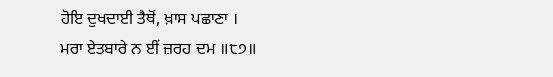ਹੋਇ ਦੁਖਦਾਈ ਤੈਥੋਂ, ਖ਼ਾਸ ਪਛਾਣਾ ।
ਮਰਾ ਏਤਬਾਰੇ ਨ ਈਂ ਜ਼ਰਹ ਦਮ ॥੮੭॥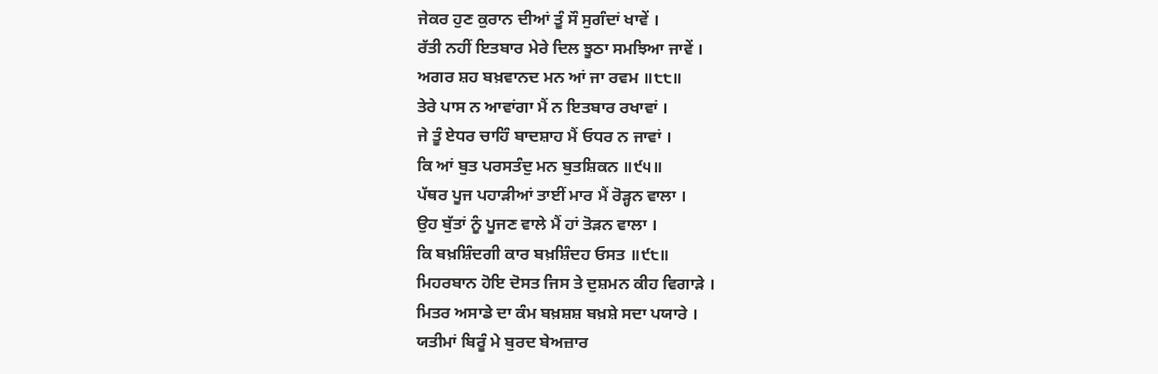ਜੇਕਰ ਹੁਣ ਕੁਰਾਨ ਦੀਆਂ ਤੂੰ ਸੌ ਸੁਗੰਦਾਂ ਖਾਵੇਂ ।
ਰੱਤੀ ਨਹੀਂ ਇਤਬਾਰ ਮੇਰੇ ਦਿਲ ਝੂਠਾ ਸਮਝਿਆ ਜਾਵੇਂ ।
ਅਗਰ ਸ਼ਹ ਬਖ਼ਵਾਨਦ ਮਨ ਆਂ ਜਾ ਰਵਮ ॥੮੮॥
ਤੇਰੇ ਪਾਸ ਨ ਆਵਾਂਗਾ ਮੈਂ ਨ ਇਤਬਾਰ ਰਖਾਵਾਂ ।
ਜੇ ਤੂੰ ਏਧਰ ਚਾਹਿੰ ਬਾਦਸ਼ਾਹ ਮੈਂ ਓਧਰ ਨ ਜਾਵਾਂ ।
ਕਿ ਆਂ ਬੁਤ ਪਰਸਤੰਦੁ ਮਨ ਬੁਤਸ਼ਿਕਨ ॥੯੫॥
ਪੱਥਰ ਪੂਜ ਪਹਾੜੀਆਂ ਤਾਈਂ ਮਾਰ ਮੈਂ ਰੋੜ੍ਹਨ ਵਾਲਾ ।
ਉਹ ਬੁੱਤਾਂ ਨੂੰ ਪੂਜਣ ਵਾਲੇ ਮੈਂ ਹਾਂ ਤੋੜਨ ਵਾਲਾ ।
ਕਿ ਬਖ਼ਸ਼ਿੰਦਗੀ ਕਾਰ ਬਖ਼ਸ਼ਿੰਦਹ ਓਸਤ ॥੯੮॥
ਮਿਹਰਬਾਨ ਹੋਇ ਦੋਸਤ ਜਿਸ ਤੇ ਦੁਸ਼ਮਨ ਕੀਹ ਵਿਗਾੜੇ ।
ਮਿਤਰ ਅਸਾਡੇ ਦਾ ਕੰਮ ਬਖ਼ਸ਼ਸ਼ ਬਖ਼ਸ਼ੇ ਸਦਾ ਪਯਾਰੇ ।
ਯਤੀਮਾਂ ਬਿਰੂੰ ਮੇ ਬੁਰਦ ਬੇਅਜ਼ਾਰ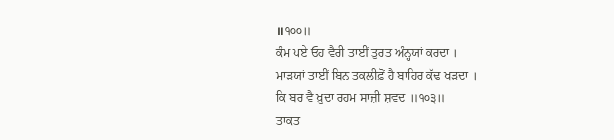॥੧੦੦॥
ਕੰਮ ਪਏ ਓਹ ਵੈਰੀ ਤਾਈਂ ਤੁਰਤ ਅੰਨ੍ਹਯਾਂ ਕਰਦਾ ।
ਮਾੜਯਾਂ ਤਾਈਂ ਬਿਨ ਤਕਲੀਫ਼ੋਂ ਹੈ ਬਾਹਿਰ ਕੱਢ ਖੜਦਾ ।
ਕਿ ਬਰ ਵੈ ਖ਼ੁਦਾ ਰਹਮ ਸਾਜ਼ੀ ਸ਼ਵਦ ॥੧੦੩॥
ਤਾਕਤ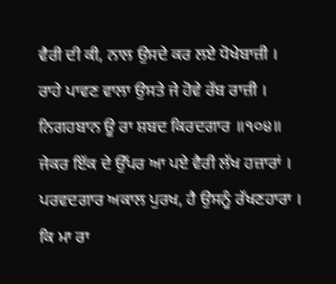ਵੈਰੀ ਦੀ ਕੀ, ਨਾਲ ਉਸਦੇ ਕਰ ਲਏ ਧੋਖੇਬਾਜ਼ੀ ।
ਰਾਹੇ ਪਾਵਣ ਵਾਲਾ ਉਸਤੇ ਜੇ ਹੋਵੇ ਰੱਬ ਰਾਜ਼ੀ ।
ਨਿਗਹਬਾਨ ਊ ਰਾ ਸ਼ਬਦ ਕਿਰਦਗਾਰ ॥੧੦੪॥
ਜੇਕਰ ਇੱਕ ਦੇ ਉੱਪਰ ਆ ਪਏ ਵੈਰੀ ਲੱਖ ਹਜ਼ਾਰਾਂ ।
ਪਰਵਦਗਾਰ ਅਕਾਲ ਪੁਰਖ, ਹੈ ਉਸਨੂੰ ਰੱਖਣਹਾਰਾ ।
ਕਿ ਮਾ ਰਾ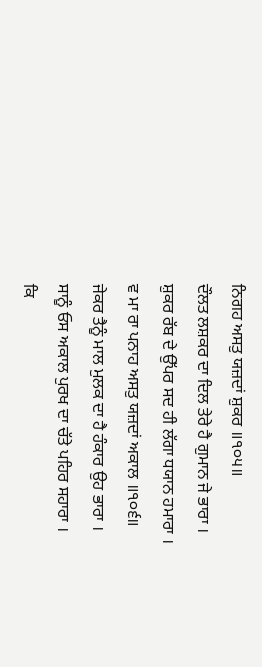ਨਿਗਹ ਅਸਤੁ ਯਜ਼ਦਾਂ ਸ਼ੁਕਰ ॥੧੦੫॥
ਦੌਲਤ ਲਸ਼ਕਰ ਦਾ ਦਿਲ ਤੇਰੇ ਹੈ ਗੁਮਾਨ ਜੇ ਭਾਰਾ ।
ਸ਼ੁਕਰ ਰੱਬ ਦੇ ਉੱਪਰ ਸਦ ਹੀ ਲੱਗਾ ਧਯਾਨ ਹਮਾਰਾ ।
ਵ ਮਾ ਰਾ ਪਨਾਹ ਅਸਤੁ ਯਜ਼ਦਾਂ ਅਕਾਲ ॥੧੦੬॥
ਜੇਕਰ ਤੈਨੂੰ ਮਾਲ ਮੁਲਕ ਦਾ ਹੈ ਹੰਕਾਰ ਉਹ ਭਾਰਾ ।
ਸਾਨੂੰ ਓਸ ਅਕਾਲ ਪੁਰਖ ਦਾ ਚੱਤੇ ਪਹਿਰ ਸਹਾਰਾ ।
ਕਿ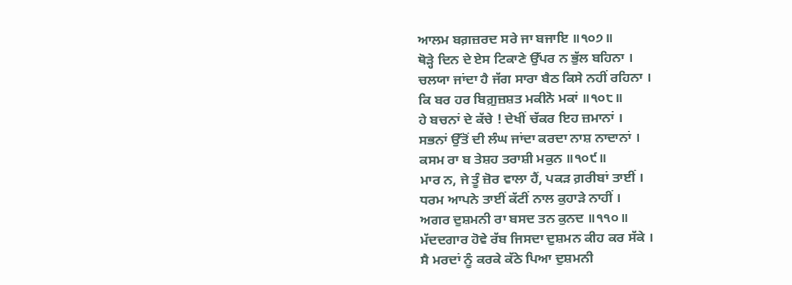ਆਲਮ ਬਗ਼ਜ਼ਰਦ ਸਰੇ ਜਾ ਬਜਾਇ ॥੧੦੭॥
ਥੋੜ੍ਹੇ ਦਿਨ ਦੇ ਏਸ ਟਿਕਾਣੇ ਉੱਪਰ ਨ ਭੁੱਲ ਬਹਿਨਾ ।
ਚਲਯਾ ਜਾਂਦਾ ਹੈ ਜੱਗ ਸਾਰਾ ਬੈਠ ਕਿਸੇ ਨਹੀਂ ਰਹਿਨਾ ।
ਕਿ ਬਰ ਹਰ ਬਿਗ਼ੁਜ਼ਸ਼ਤ ਮਕੀਨੋ ਮਕਾਂ ॥੧੦੮॥
ਹੇ ਬਚਨਾਂ ਦੇ ਕੱਚੇ ! ਦੇਖੀਂ ਚੱਕਰ ਇਹ ਜ਼ਮਾਨਾਂ ।
ਸਭਨਾਂ ਉੱਤੋਂ ਦੀ ਲੰਘ ਜਾਂਦਾ ਕਰਦਾ ਨਾਸ਼ ਨਾਦਾਨਾਂ ।
ਕਸਮ ਰਾ ਬ ਤੇਸ਼ਹ ਤਰਾਸ਼ੀ ਮਕੁਨ ॥੧੦੯॥
ਮਾਰ ਨ, ਜੇ ਤੂੰ ਜ਼ੋਰ ਵਾਲਾ ਹੈਂ, ਪਕੜ ਗ਼ਰੀਬਾਂ ਤਾਈਂ ।
ਧਰਮ ਆਪਨੇ ਤਾਈਂ ਕੱਟੀਂ ਨਾਲ ਕੁਹਾੜੇ ਨਾਹੀਂ ।
ਅਗਰ ਦੁਸ਼ਮਨੀ ਰਾ ਬਸਦ ਤਨ ਕੁਨਦ ॥੧੧੦॥
ਮੱਦਦਗਾਰ ਹੋਵੇ ਰੱਬ ਜਿਸਦਾ ਦੁਸ਼ਮਨ ਕੀਹ ਕਰ ਸੱਕੇ ।
ਸੈ ਮਰਦਾਂ ਨੂੰ ਕਰਕੇ ਕੱਠੇ ਪਿਆ ਦੁਸ਼ਮਨੀ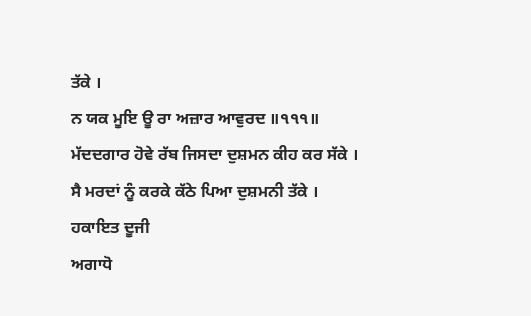ਤੱਕੇ ।
ਨ ਯਕ ਮੂਇ ਊ ਰਾ ਅਜ਼ਾਰ ਆਵੁਰਦ ॥੧੧੧॥
ਮੱਦਦਗਾਰ ਹੋਵੇ ਰੱਬ ਜਿਸਦਾ ਦੁਸ਼ਮਨ ਕੀਹ ਕਰ ਸੱਕੇ ।
ਸੈ ਮਰਦਾਂ ਨੂੰ ਕਰਕੇ ਕੱਠੇ ਪਿਆ ਦੁਸ਼ਮਨੀ ਤੱਕੇ ।
ਹਕਾਇਤ ਦੂਜੀ
ਅਗਾਧੋ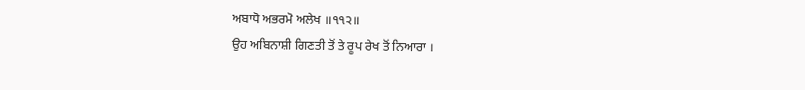ਅਬਾਧੋ ਅਭਰਮੋ ਅਲੇਖ ॥੧੧੨॥
ਉਹ ਅਬਿਨਾਸ਼ੀ ਗਿਣਤੀ ਤੋਂ ਤੇ ਰੂਪ ਰੇਖ ਤੋਂ ਨਿਆਰਾ ।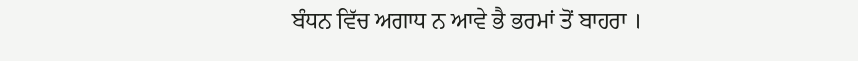ਬੰਧਨ ਵਿੱਚ ਅਗਾਧ ਨ ਆਵੇ ਭੈ ਭਰਮਾਂ ਤੋਂ ਬਾਹਰਾ ।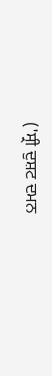('ਸ੍ਰੀ ਦੁਸ਼ਟ ਦਮਨ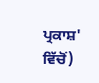ਪ੍ਰਕਾਸ਼' ਵਿੱਚੋਂ)